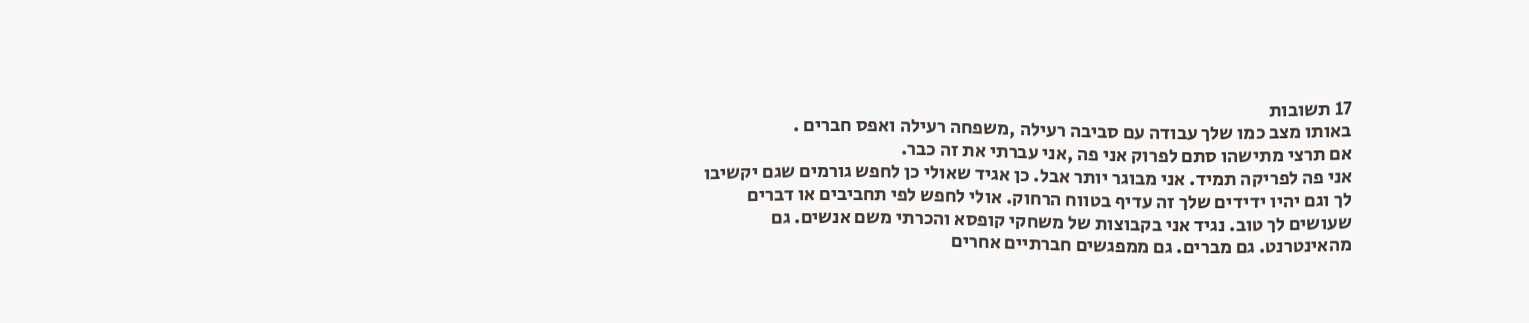17 תשובות
באותו מצב כמו שלך עבודה עם סביבה רעילה ,משפחה רעילה ואפס חברים .
אם תרצי מתישהו סתם לפרוק אני פה ,אני עברתי את זה כבר.
אני פה לפריקה תמיד. אני מבוגר יותר אבל. כן אגיד שאולי כן לחפש גורמים שגם יקשיבו לך וגם יהיו ידידים שלך זה עדיף בטווח הרחוק. אולי לחפש לפי תחביבים או דברים שעושים לך טוב. נגיד אני בקבוצות של משחקי קופסא והכרתי משם אנשים. גם מהאינטרנט. גם מברים. גם ממפגשים חברתיים אחרים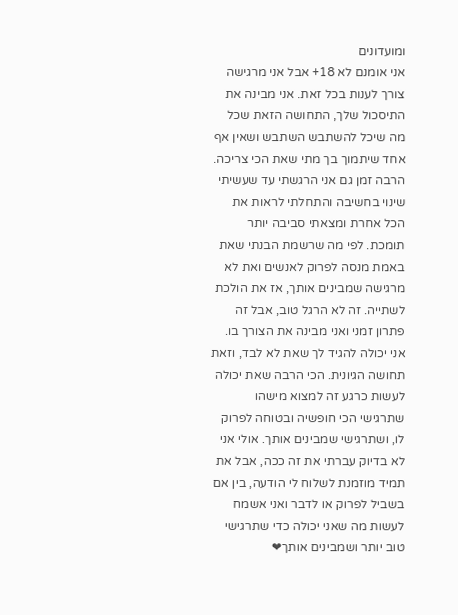ומועדונים
אני אומנם לא 18+ אבל אני מרגישה צורך לענות בכל זאת. אני מבינה את התיסכול שלך, התחושה הזאת שכל מה שיכל להשתבש השתבש ושאין אף אחד שיתמוך בך מתי שאת הכי צריכה. הרבה זמן גם אני הרגשתי עד שעשיתי שינוי בחשיבה והתחלתי לראות את הכל אחרת ומצאתי סביבה יותר תומכת. לפי מה שרשמת הבנתי שאת באמת מנסה לפרוק לאנשים ואת לא מרגישה שמבינים אותך, אז את הולכת לשתייה. זה לא הרגל טוב, אבל זה פתרון זמני ואני מבינה את הצורך בו. אני יכולה להגיד לך שאת לא לבד, וזאת תחושה הגיונית. הכי הרבה שאת יכולה לעשות כרגע זה למצוא מישהו שתרגישי הכי חופשיה ובטוחה לפרוק לו, ושתרגישי שמבינים אותך. אולי אני לא בדיוק עברתי את זה ככה, אבל את תמיד מוזמנת לשלוח לי הודעה, בין אם בשביל לפרוק או לדבר ואני אשמח לעשות מה שאני יכולה כדי שתרגישי טוב יותר ושמבינים אותך❤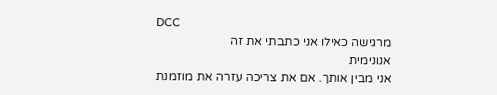DCC
מרגישה כאילו אני כתבתי את זה
אנונימית
אני מבין אותך. אם את צריכה עזרה את מוזמנת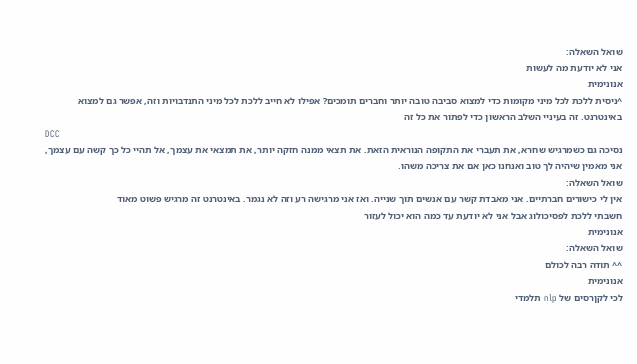שואל השאלה:
אני לא יודעת מה לעשות
אנונימית
^ניסית ללכת לכל מיני מקומות כדי למצוא סביבה טובה יותר וחברים תומכים? אפילו לא חייב ללכת לכל מיני התנדבויות וזה, אפשר גם למצוא באינטרנט. זה בעיניי השלב הראשון כדי לפתור את כל זה
DCC
נסיכה גם כשמרגיש שחרא, את תעברי את התקופה הנוראית הזאת. את תצאי ממנה חזקה יותר, את תמצאי את עצמך, אל תהיי כל כך קשה עם עצמך, אני מאמין שיהיה לך טוב ואנחנו כאן אם את צריכה משהו.
שואל השאלה:
אין לי כישורים חברתיים. אני מאבדת קשר עם אנשים תוך שנייה. ואז אני מרגישה רע וזה לא נגמר. באינטרנט זה מרגיש פשוט מאוד
חשבתי ללכת לפסיכולוג אבל אני לא יודעת עד כמה הוא יכול לעזור
אנונימית
שואל השאלה:
^^ תודה רבה לכולם
אנונימית
לכי לקןרסים של nlp תלמדי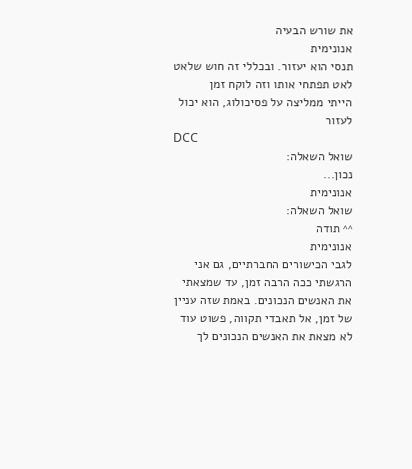את שורש הבעיה
אנונימית
תנסי הוא יעזור. ובכללי זה חוש שלאט לאט תפתחי אותו וזה לוקח זמן
הייתי ממליצה על פסיכולוג, הוא יכול לעזור
DCC
שואל השאלה:
נכון...
אנונימית
שואל השאלה:
^^ תודה
אנונימית
לגבי הכישורים החברתיים, גם אני הרגשתי ככה הרבה זמן, עד שמצאתי את האנשים הנכונים. באמת שזה עניין של זמן, אל תאבדי תקווה, פשוט עוד לא מצאת את האנשים הנכונים לך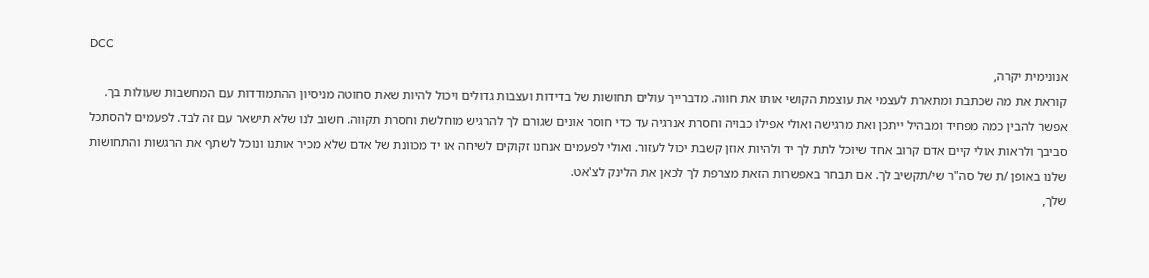DCC
אנונימית יקרה,
קוראת את מה שכתבת ומתארת לעצמי את עוצמת הקושי אותו את חווה. מדברייך עולים תחושות של בדידות ועצבות גדולים ויכול להיות שאת סחוטה מניסיון ההתמודדות עם המחשבות שעולות בך. אפשר להבין כמה מפחיד ומבהיל ייתכן ואת מרגישה ואולי אפילו כבויה וחסרת אנרגיה עד כדי חוסר אונים שגורם לך להרגיש מוחלשת וחסרת תקווה. חשוב לנו שלא תישאר עם זה לבד. לפעמים להסתכל סביבך ולראות אולי קיים אדם קרוב אחד שיוכל לתת לך יד ולהיות אוזן קשבת יכול לעזור. ואולי לפעמים אנחנו זקוקים לשיחה או יד מכוונת של אדם שלא מכיר אותנו ונוכל לשתף את הרגשות והתחושות שלנו באופן /ת של סה"ר שי/תקשיב לך. אם תבחר באפשרות הזאת מצרפת לך לכאן את הלינק לצ'אט.
שלך,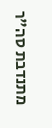מתנדבת סה"ר